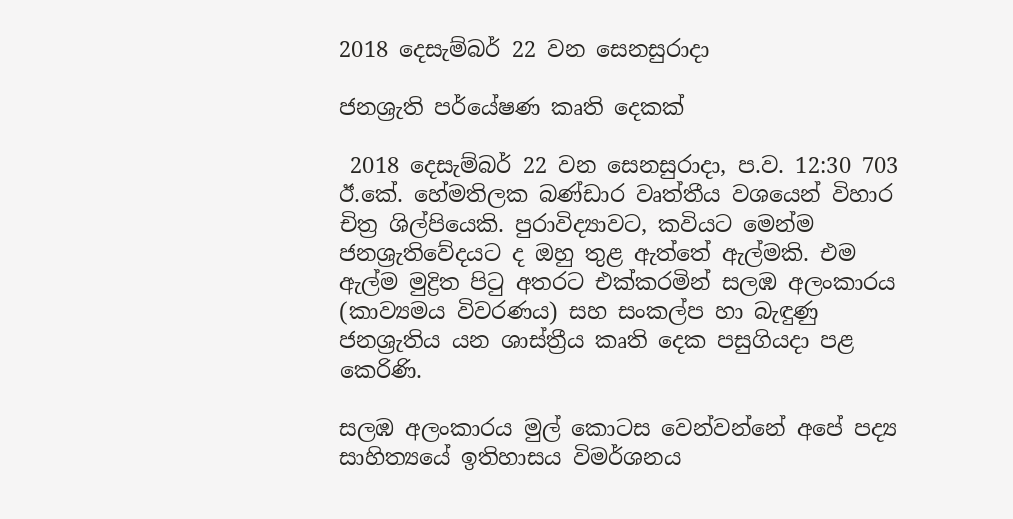2018 දෙසැම්බර් 22 වන සෙනසුරාදා

ජනශ්‍රැති පර්යේෂණ කෘති දෙකක්

 2018 දෙසැම්බර් 22 වන සෙනසුරාදා, ප.ව. 12:30 703
ඊ.කේ. හේමතිලක බණ්ඩාර වෘත්තීය වශයෙන් විහාර චිත්‍ර ශිල්පියෙකි. පුරාවිද්‍යාවට, කවියට මෙන්ම ජනශ්‍රැතිවේදයට ද ඔහු තුළ ඇත්තේ ඇල්මකි. එම ඇල්ම මුද්‍රිත පිටු අතරට එක්කරමින් සලඹ අලංකාරය (කාව්‍යමය විවරණය) සහ සංකල්ප හා බැඳුණු ජනශ්‍රැතිය යන ශාස්ත්‍රීය කෘති දෙක පසුගියදා පළ කෙරිණි.

සලඹ අලංකාරය මුල් කොටස වෙන්වන්නේ අපේ පද්‍ය සාහිත්‍යයේ ඉතිහාසය විමර්ශනය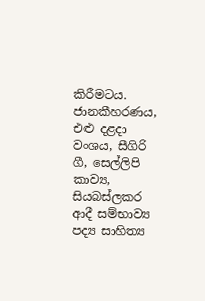කිරීමටය. ජානකීහරණය, එළු දළදා වංශය, සීගිරි ගී, සෙල්ලිපි කාව්‍ය, සියබස්ලකර ආදී සම්භාව්‍ය පද්‍ය සාහිත්‍ය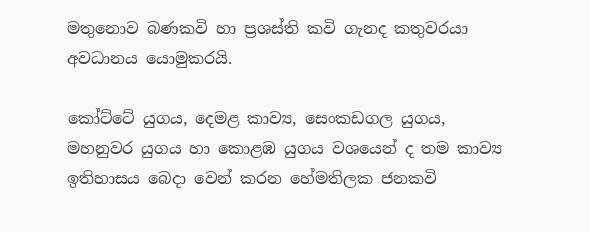මතුනොව බණකවි හා ප්‍රශස්ති කවි ගැනද කතුවරයා අවධානය යොමුකරයි.

කෝට්ටේ යුගය, දෙමළ කාව්‍ය, සෙංකඩගල යුගය, මහනුවර යුගය හා කොළඹ යුගය වශයෙන් ද තම කාව්‍ය ඉතිහාසය බෙදා වෙන් කරන හේමතිලක ජනකවි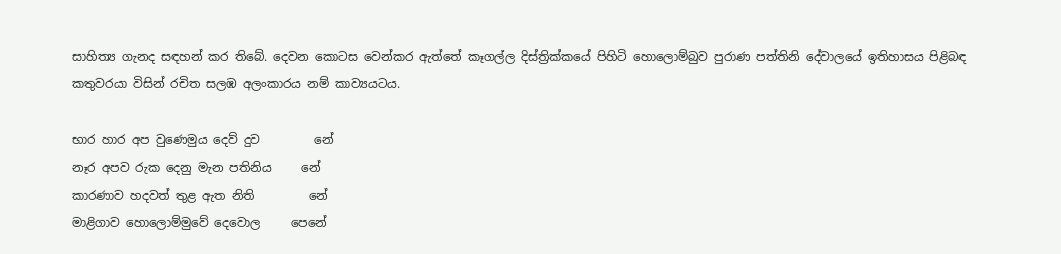සාහිත්‍ය ගැනද සඳහන් කර තිබේ. දෙවන කොටස වෙන්කර ඇත්තේ කෑගල්ල දිස්ත්‍රික්කයේ පිහිටි හොලොම්බුව පුරාණ පත්තිනි දේවාලයේ ඉතිහාසය පිළිබඳ කතුවරයා විසින් රචිත සලඹ අලංකාරය නම් කාව්‍යයටය.

භාර හාර අප වුණෙමුය දෙව් දුව         නේ
නෑර අපව රුක දෙනු මැන පතිනිය     නේ
කාරණාව හදවත් තුළ ඇත නිති         නේ
මාළිගාව හොලොම්මුවේ දෙවොල     පෙනේ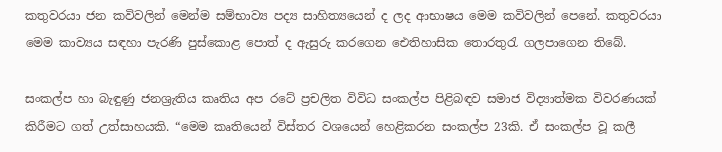කතුවරයා ජන කවිවලින් මෙන්ම සම්භාව්‍ය පද්‍ය සාහිත්‍යයෙන් ද ලද ආභාෂය මෙම කවිවලින් පෙනේ. කතුවරයා මෙම කාව්‍යය සඳහා පැරණි පුස්කොළ පොත් ද ඇසුරු කරගෙන ඓතිහාසික තොරතුරැ ගලපාගෙන තිබේ.

සංකල්ප හා බැඳුණු ජනශ්‍රැතිය කෘතිය අප රටේ ප්‍රචලිත විවිධ සංකල්ප පිළිබඳව සමාජ විද්‍යාත්මක විවරණයක් කිරීමට ගත් උත්සාහයකි. “මෙම කෘතියෙන් විස්තර වශයෙන් හෙළිකරන සංකල්ප 23කි. ඒ සංකල්ප වූ කලී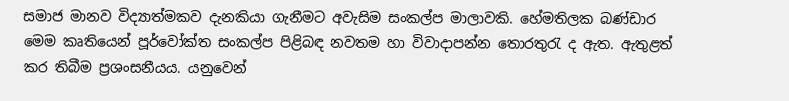සමාජ මානව විද්‍යාත්මකව දැනකියා ගැනීමට අවැසිම සංකල්ප මාලාවකි. හේමතිලක බණ්ඩාර මෙම කෘතියෙන් පූර්වෝක්ත සංකල්ප පිළිබඳ නවතම හා විවාදාපන්න තොරතුරැ ද ඇත. ඇතුළත් කර තිබීම ප්‍රශංසනීයය. යනුවෙන්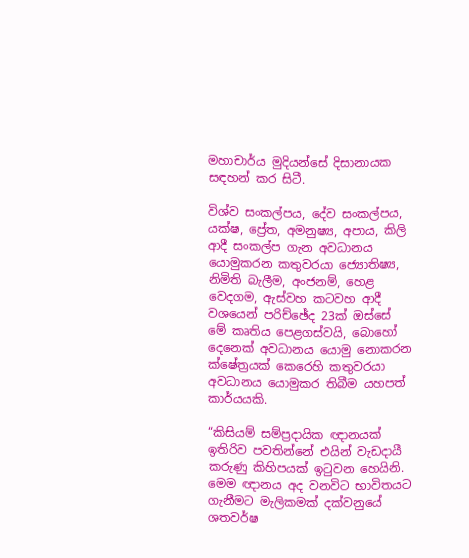මහාචාර්ය මුදියන්සේ දිසානායක සඳහන් කර සිටී.

විශ්ව සංකල්පය, දේව සංකල්පය, යක්ෂ, ප්‍රේත, අමනුෂ්‍ය, අපාය, කිලි ආදී සංකල්ප ගැන අවධානය යොමුකරන කතුවරයා ජ්‍යොතිෂ්‍ය, නිමිති බැලීම, අංජනම්, හෙළ වෙදගම, ඇස්වහ කටවහ ආදී වශයෙන් පරිච්ඡේද 23ක් ඔස්සේ මේ කෘතිය පෙළගස්වයි, බොහෝ දෙනෙක් අවධානය යොමු නොකරන ක්ෂේත්‍රයක් කෙරෙහි කතුවරයා අවධානය යොමුකර තිබීම යහපත් කාර්යයකි.

“කිසියම් සම්ප්‍රදායික ඥානයක් ඉතිරිව පවතින්නේ එයින් වැඩදායී කරුණු කිහිපයක් ඉටුවන හෙයිනි. මෙම ඥානය අද වනවිට භාවිතයට ගැනීමට මැලිකමක් දක්වනුයේ ශතවර්ෂ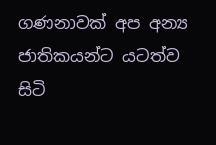ගණනාවක් අප අන්‍ය ජාතිකයන්ට යටත්ව සිටි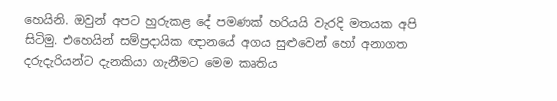හෙයිනි. ඔවුන් අපට හුරුකළ දේ පමණක් හරියයි වැරදි මතයක අපි සිටිමු. එහෙයින් සම්ප්‍රදායික ඥානයේ අගය සුළුවෙන් හෝ අනාගත දරුදැරියන්ට දැනකියා ගැනීමට මෙම කෘතිය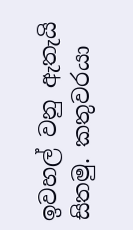ඉවහල් වනු ඇතැයි සිතමු. කතුවරයා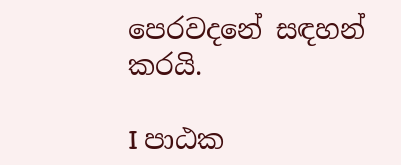පෙරවදනේ සඳහන් කරයි.

I පාඨක